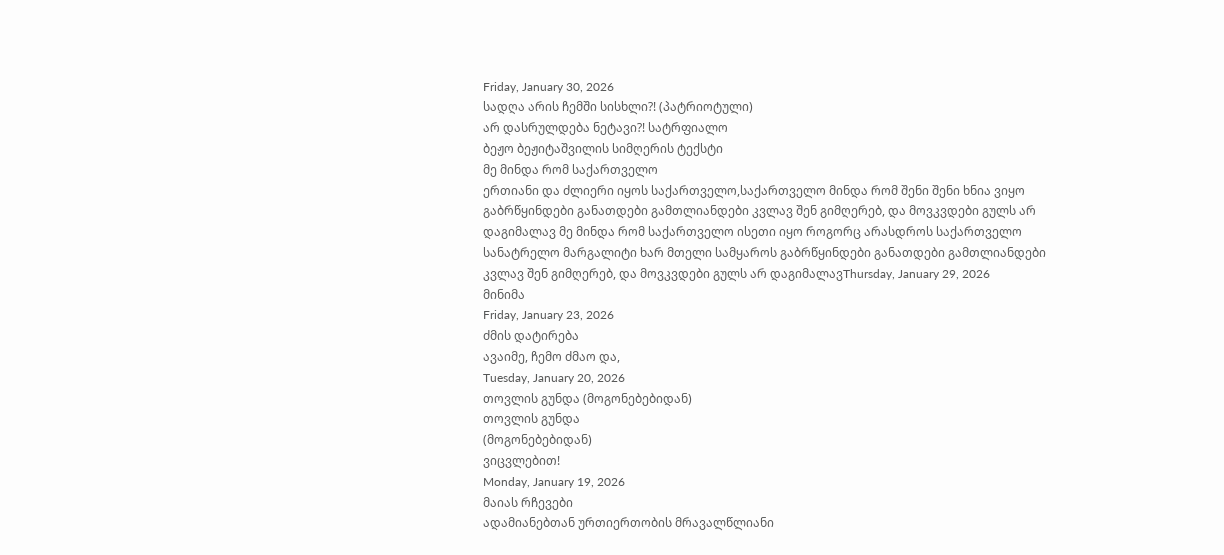Friday, January 30, 2026
სადღა არის ჩემში სისხლი?! (პატრიოტული)
არ დასრულდება ნეტავი?! სატრფიალო
ბეჟო ბეჟიტაშვილის სიმღერის ტექსტი
მე მინდა რომ საქართველო
ერთიანი და ძლიერი იყოს საქართველო,საქართველო მინდა რომ შენი შენი ხნია ვიყო გაბრწყინდები განათდები გამთლიანდები კვლავ შენ გიმღერებ, და მოვკვდები გულს არ დაგიმალავ მე მინდა რომ საქართველო ისეთი იყო როგორც არასდროს საქართველო სანატრელო მარგალიტი ხარ მთელი სამყაროს გაბრწყინდები განათდები გამთლიანდები კვლავ შენ გიმღერებ, და მოვკვდები გულს არ დაგიმალავThursday, January 29, 2026
მინიმა
Friday, January 23, 2026
ძმის დატირება
ავაიმე, ჩემო ძმაო და,
Tuesday, January 20, 2026
თოვლის გუნდა (მოგონებებიდან)
თოვლის გუნდა
(მოგონებებიდან)
ვიცვლებით!
Monday, January 19, 2026
მაიას რჩევები
ადამიანებთან ურთიერთობის მრავალწლიანი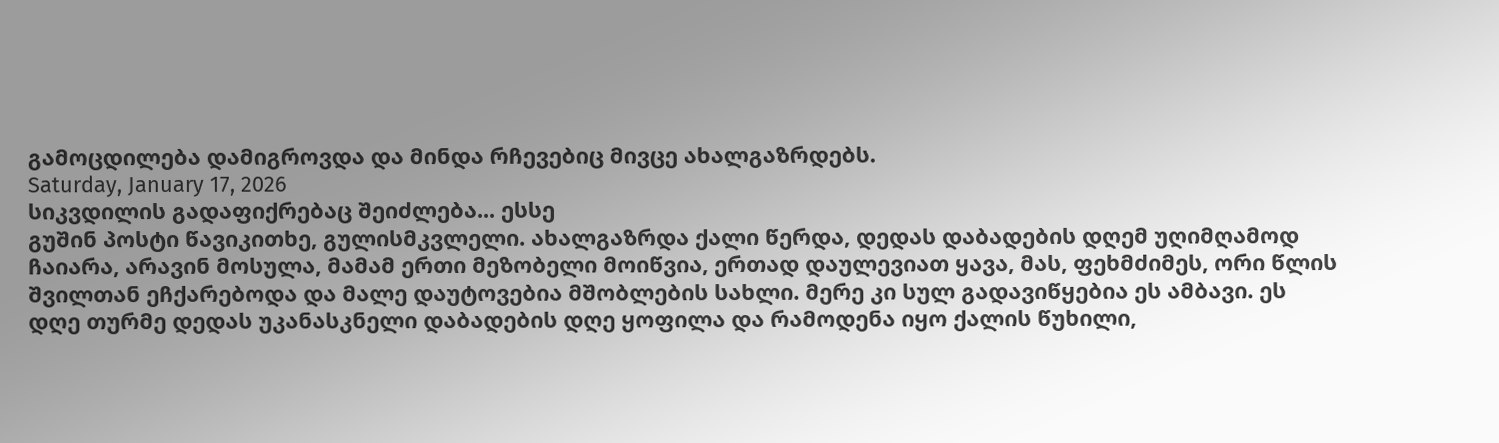გამოცდილება დამიგროვდა და მინდა რჩევებიც მივცე ახალგაზრდებს.
Saturday, January 17, 2026
სიკვდილის გადაფიქრებაც შეიძლება... ესსე
გუშინ პოსტი წავიკითხე, გულისმკვლელი. ახალგაზრდა ქალი წერდა, დედას დაბადების დღემ უღიმღამოდ ჩაიარა, არავინ მოსულა, მამამ ერთი მეზობელი მოიწვია, ერთად დაულევიათ ყავა, მას, ფეხმძიმეს, ორი წლის შვილთან ეჩქარებოდა და მალე დაუტოვებია მშობლების სახლი. მერე კი სულ გადავიწყებია ეს ამბავი. ეს დღე თურმე დედას უკანასკნელი დაბადების დღე ყოფილა და რამოდენა იყო ქალის წუხილი,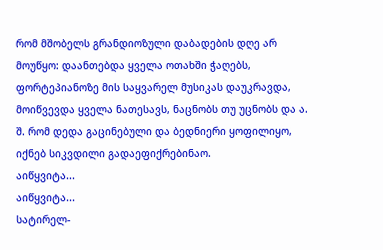რომ მშობელს გრანდიოზული დაბადების დღე არ მოუწყო: დაანთებდა ყველა ოთახში ჭაღებს, ფორტეპიანოზე მის საყვარელ მუსიკას დაუკრავდა, მოიწვევდა ყველა ნათესავს, ნაცნობს თუ უცნობს და ა. შ. რომ დედა გაცინებული და ბედნიერი ყოფილიყო, იქნებ სიკვდილი გადაეფიქრებინაო.
აიწყვიტა...
აიწყვიტა...
სატირელ-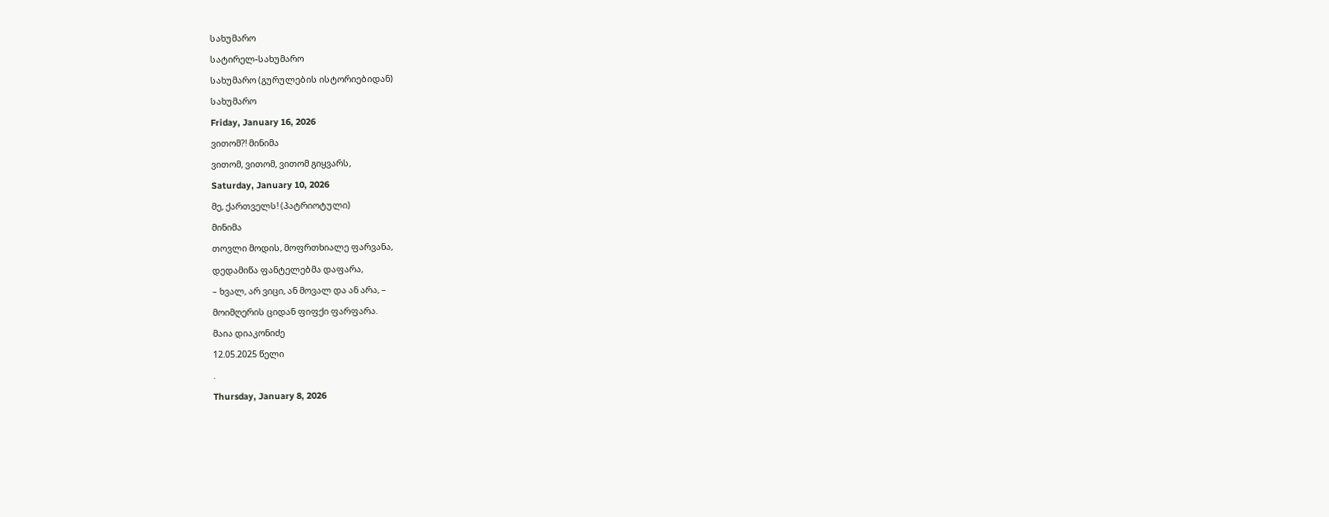სახუმარო
სატირელ-სახუმარო
სახუმარო (გურულების ისტორიებიდან)
სახუმარო
Friday, January 16, 2026
ვითომ?! მინიმა
ვითომ, ვითომ, ვითომ გიყვარს,
Saturday, January 10, 2026
მე, ქართველს! (პატრიოტული)
მინიმა
თოვლი მოდის, მოფრთხიალე ფარვანა,
დედამიწა ფანტელებმა დაფარა,
– ხვალ, არ ვიცი, ან მოვალ და ან არა, –
მოიმღერის ციდან ფიფქი ფარფარა.
მაია დიაკონიძე
12.05.2025 წელი
.
Thursday, January 8, 2026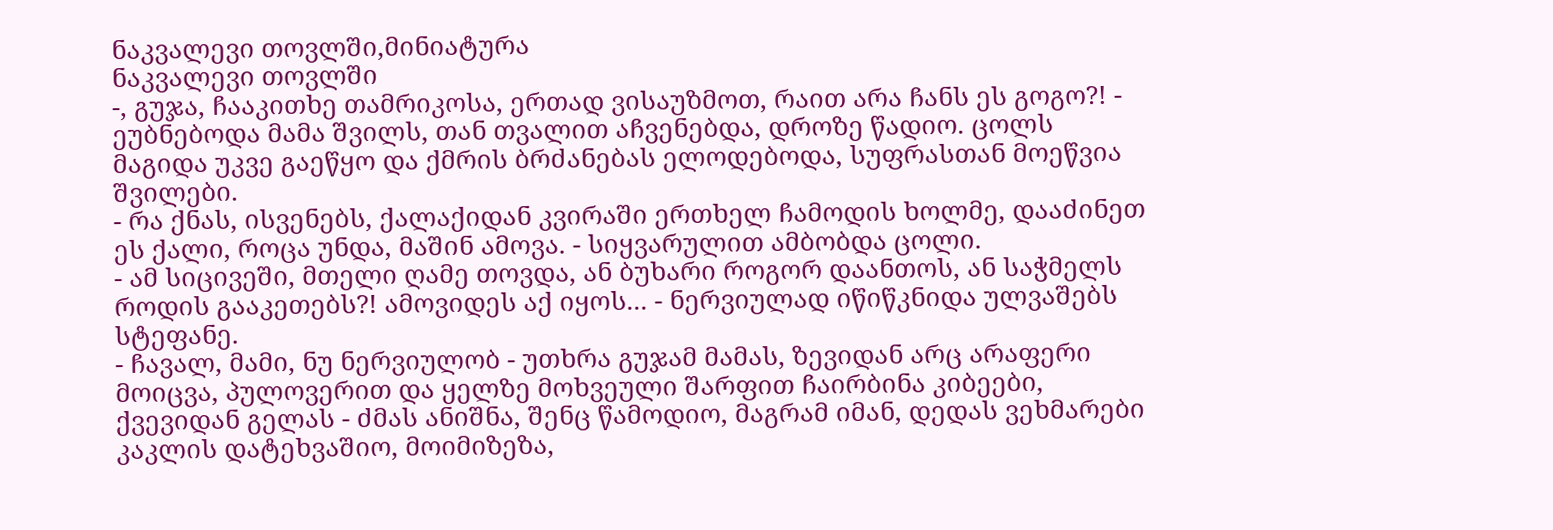ნაკვალევი თოვლში,მინიატურა
ნაკვალევი თოვლში
-, გუჯა, ჩააკითხე თამრიკოსა, ერთად ვისაუზმოთ, რაით არა ჩანს ეს გოგო?! - ეუბნებოდა მამა შვილს, თან თვალით აჩვენებდა, დროზე წადიო. ცოლს მაგიდა უკვე გაეწყო და ქმრის ბრძანებას ელოდებოდა, სუფრასთან მოეწვია შვილები.
- რა ქნას, ისვენებს, ქალაქიდან კვირაში ერთხელ ჩამოდის ხოლმე, დააძინეთ ეს ქალი, როცა უნდა, მაშინ ამოვა. - სიყვარულით ამბობდა ცოლი.
- ამ სიცივეში, მთელი ღამე თოვდა, ან ბუხარი როგორ დაანთოს, ან საჭმელს როდის გააკეთებს?! ამოვიდეს აქ იყოს... - ნერვიულად იწიწკნიდა ულვაშებს სტეფანე.
- ჩავალ, მამი, ნუ ნერვიულობ - უთხრა გუჯამ მამას, ზევიდან არც არაფერი მოიცვა, პულოვერით და ყელზე მოხვეული შარფით ჩაირბინა კიბეები, ქვევიდან გელას - ძმას ანიშნა, შენც წამოდიო, მაგრამ იმან, დედას ვეხმარები კაკლის დატეხვაშიო, მოიმიზეზა,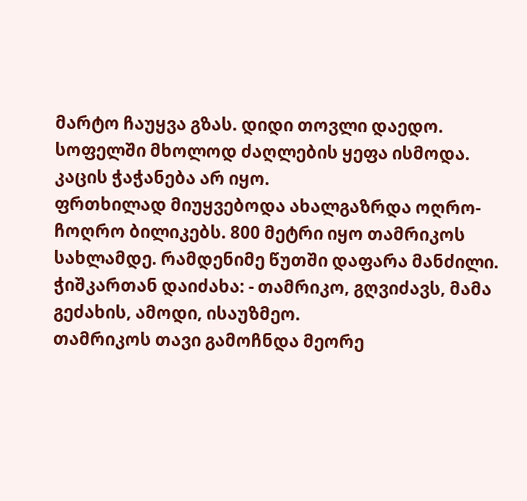მარტო ჩაუყვა გზას. დიდი თოვლი დაედო. სოფელში მხოლოდ ძაღლების ყეფა ისმოდა. კაცის ჭაჭანება არ იყო.
ფრთხილად მიუყვებოდა ახალგაზრდა ოღრო-ჩოღრო ბილიკებს. 800 მეტრი იყო თამრიკოს სახლამდე. რამდენიმე წუთში დაფარა მანძილი.
ჭიშკართან დაიძახა: - თამრიკო, გღვიძავს, მამა გეძახის, ამოდი, ისაუზმეო.
თამრიკოს თავი გამოჩნდა მეორე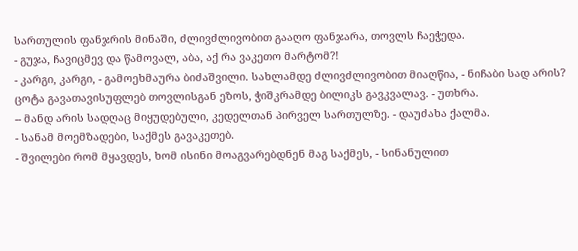სართულის ფანჯრის მინაში, ძლივძლივობით გააღო ფანჯარა, თოვლს ჩაეჭედა.
- გუჯა, ჩავიცმევ და წამოვალ, აბა, აქ რა ვაკეთო მარტომ?!
- კარგი, კარგი, - გამოეხმაურა ბიძაშვილი. სახლამდე ძლივძლივობით მიაღწია, - ნიჩაბი სად არის? ცოტა გავათავისუფლებ თოვლისგან ეზოს, ჭიშკრამდე ბილიკს გავკვალავ. - უთხრა.
-- მანდ არის სადღაც მიყუდებული, კედელთან პირველ სართულზე. - დაუძახა ქალმა.
- სანამ მოემზადები, საქმეს გავაკეთებ.
- შვილები რომ მყავდეს, ხომ ისინი მოაგვარებდნენ მაგ საქმეს, - სინანულით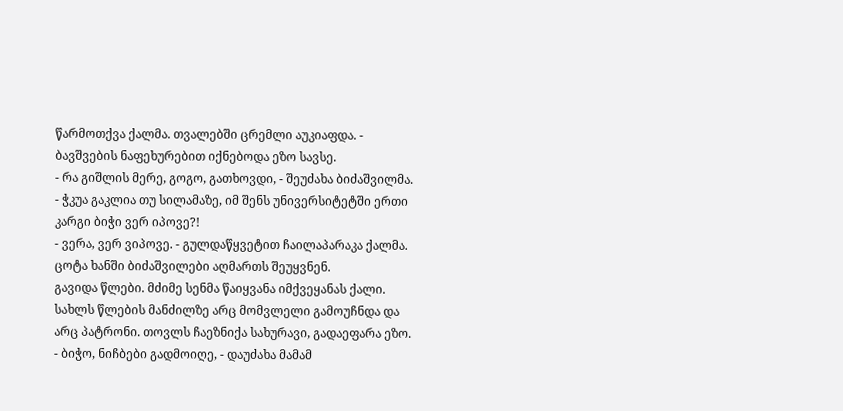წარმოთქვა ქალმა. თვალებში ცრემლი აუკიაფდა. - ბავშვების ნაფეხურებით იქნებოდა ეზო სავსე.
- რა გიშლის მერე, გოგო, გათხოვდი, - შეუძახა ბიძაშვილმა. - ჭკუა გაკლია თუ სილამაზე, იმ შენს უნივერსიტეტში ერთი კარგი ბიჭი ვერ იპოვე?!
- ვერა, ვერ ვიპოვე. - გულდაწყვეტით ჩაილაპარაკა ქალმა.
ცოტა ხანში ბიძაშვილები აღმართს შეუყვნენ.
გავიდა წლები. მძიმე სენმა წაიყვანა იმქვეყანას ქალი. სახლს წლების მანძილზე არც მომვლელი გამოუჩნდა და არც პატრონი. თოვლს ჩაეზნიქა სახურავი, გადაეფარა ეზო.
- ბიჭო, ნიჩბები გადმოიღე, - დაუძახა მამამ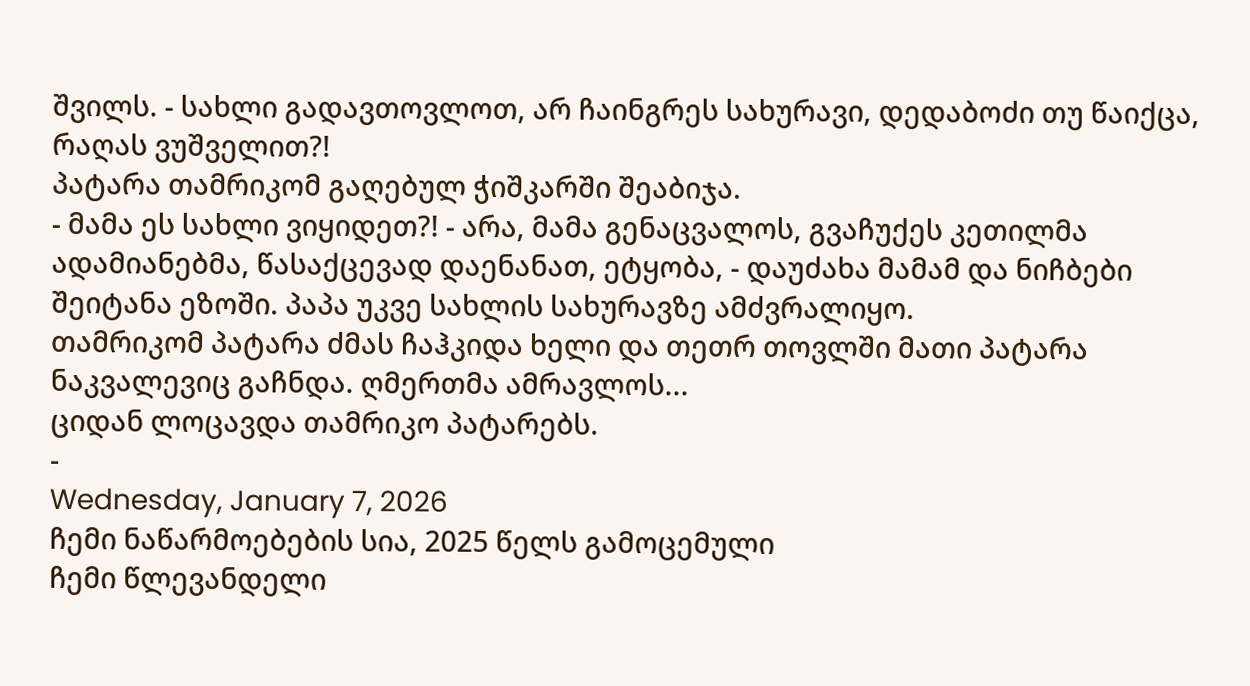შვილს. - სახლი გადავთოვლოთ, არ ჩაინგრეს სახურავი, დედაბოძი თუ წაიქცა, რაღას ვუშველით?!
პატარა თამრიკომ გაღებულ ჭიშკარში შეაბიჯა.
- მამა ეს სახლი ვიყიდეთ?! - არა, მამა გენაცვალოს, გვაჩუქეს კეთილმა ადამიანებმა, წასაქცევად დაენანათ, ეტყობა, - დაუძახა მამამ და ნიჩბები შეიტანა ეზოში. პაპა უკვე სახლის სახურავზე ამძვრალიყო.
თამრიკომ პატარა ძმას ჩაჰკიდა ხელი და თეთრ თოვლში მათი პატარა ნაკვალევიც გაჩნდა. ღმერთმა ამრავლოს...
ციდან ლოცავდა თამრიკო პატარებს.
-
Wednesday, January 7, 2026
ჩემი ნაწარმოებების სია, 2025 წელს გამოცემული
ჩემი წლევანდელი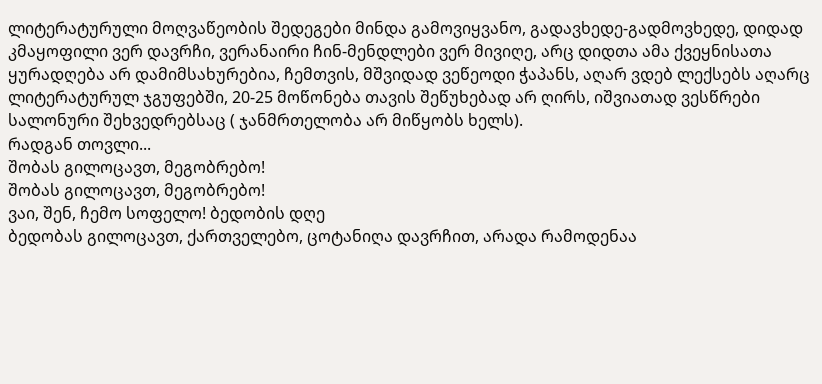ლიტერატურული მოღვაწეობის შედეგები მინდა გამოვიყვანო, გადავხედე-გადმოვხედე, დიდად კმაყოფილი ვერ დავრჩი, ვერანაირი ჩინ-მენდლები ვერ მივიღე, არც დიდთა ამა ქვეყნისათა ყურადღება არ დამიმსახურებია, ჩემთვის, მშვიდად ვეწეოდი ჭაპანს, აღარ ვდებ ლექსებს აღარც ლიტერატურულ ჯგუფებში, 20-25 მოწონება თავის შეწუხებად არ ღირს, იშვიათად ვესწრები სალონური შეხვედრებსაც ( ჯანმრთელობა არ მიწყობს ხელს).
რადგან თოვლი...
შობას გილოცავთ, მეგობრებო!
შობას გილოცავთ, მეგობრებო!
ვაი, შენ, ჩემო სოფელო! ბედობის დღე
ბედობას გილოცავთ, ქართველებო, ცოტანიღა დავრჩით, არადა რამოდენაა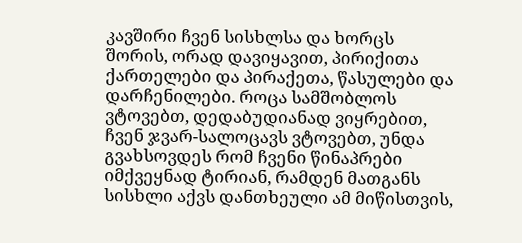კავშირი ჩვენ სისხლსა და ხორცს შორის, ორად დავიყავით, პირიქითა ქართელები და პირაქეთა, წასულები და დარჩენილები. როცა სამშობლოს ვტოვებთ, დედაბუდიანად ვიყრებით, ჩვენ ჯვარ-სალოცავს ვტოვებთ, უნდა გვახსოვდეს რომ ჩვენი წინაპრები იმქვეყნად ტირიან, რამდენ მათგანს სისხლი აქვს დანთხეული ამ მიწისთვის,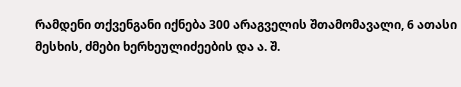რამდენი თქვენგანი იქნება 300 არაგველის შთამომავალი, 6 ათასი მესხის, ძმები ხერხეულიძეების და ა. შ.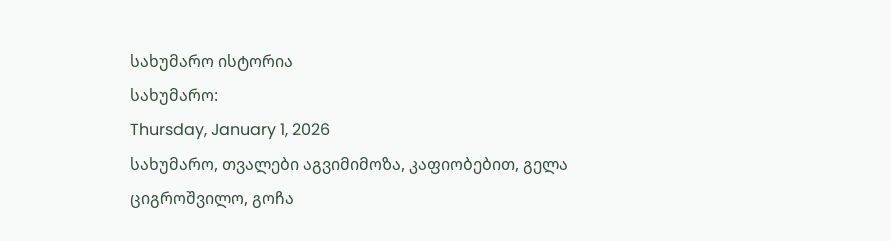სახუმარო ისტორია
სახუმარო:
Thursday, January 1, 2026
სახუმარო, თვალები აგვიმიმოზა, კაფიობებით, გელა ციგროშვილო, გოჩა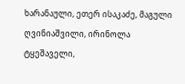ხარანაული, ეთერ ისაკაძე, მაგული ღვინიაშვილი, ირინოლა ტყეშაველი,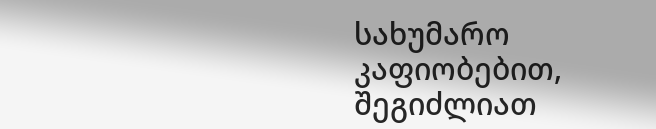სახუმარო კაფიობებით, შეგიძლიათ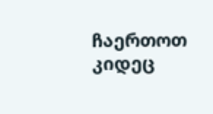ჩაერთოთ კიდეც